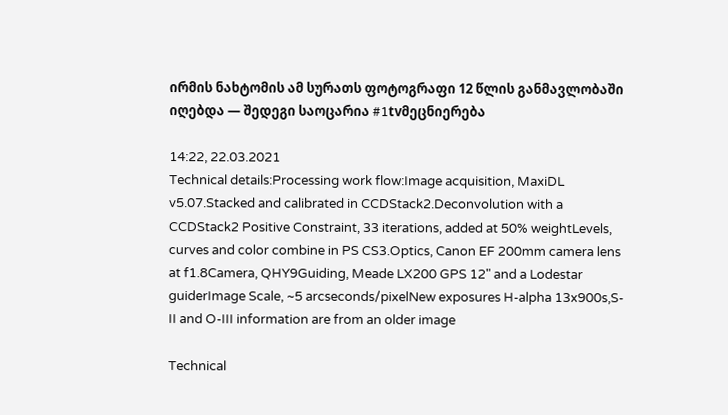ირმის ნახტომის ამ სურათს ფოტოგრაფი 12 წლის განმავლობაში იღებდა — შედეგი საოცარია #1tvმეცნიერება

14:22, 22.03.2021
Technical details:Processing work flow:Image acquisition, MaxiDL v5.07.Stacked and calibrated in CCDStack2.Deconvolution with a CCDStack2 Positive Constraint, 33 iterations, added at 50% weightLevels, curves and color combine in PS CS3.Optics, Canon EF 200mm camera lens at f1.8Camera, QHY9Guiding, Meade LX200 GPS 12" and a Lodestar guiderImage Scale, ~5 arcseconds/pixelNew exposures H-alpha 13x900s,S-II and O-III information are from an older image

Technical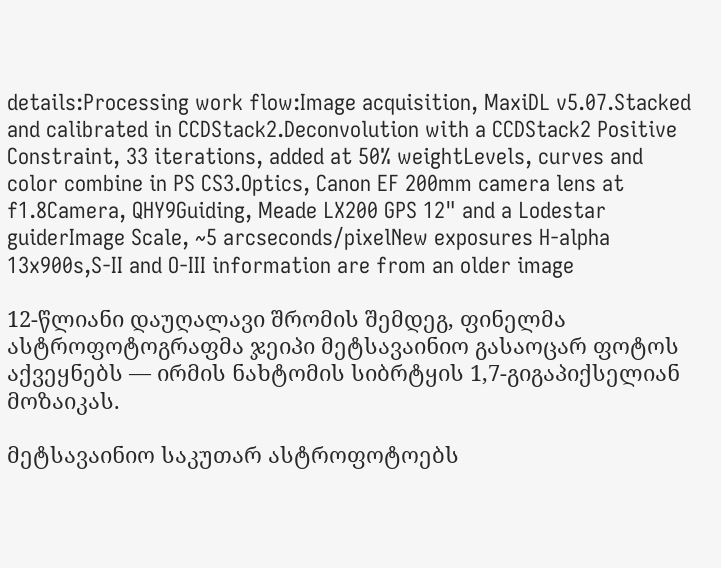details:Processing work flow:Image acquisition, MaxiDL v5.07.Stacked and calibrated in CCDStack2.Deconvolution with a CCDStack2 Positive Constraint, 33 iterations, added at 50% weightLevels, curves and color combine in PS CS3.Optics, Canon EF 200mm camera lens at f1.8Camera, QHY9Guiding, Meade LX200 GPS 12" and a Lodestar guiderImage Scale, ~5 arcseconds/pixelNew exposures H-alpha 13x900s,S-II and O-III information are from an older image

12-წლიანი დაუღალავი შრომის შემდეგ, ფინელმა ასტროფოტოგრაფმა ჯეიპი მეტსავაინიო გასაოცარ ფოტოს აქვეყნებს — ირმის ნახტომის სიბრტყის 1,7-გიგაპიქსელიან მოზაიკას.

მეტსავაინიო საკუთარ ასტროფოტოებს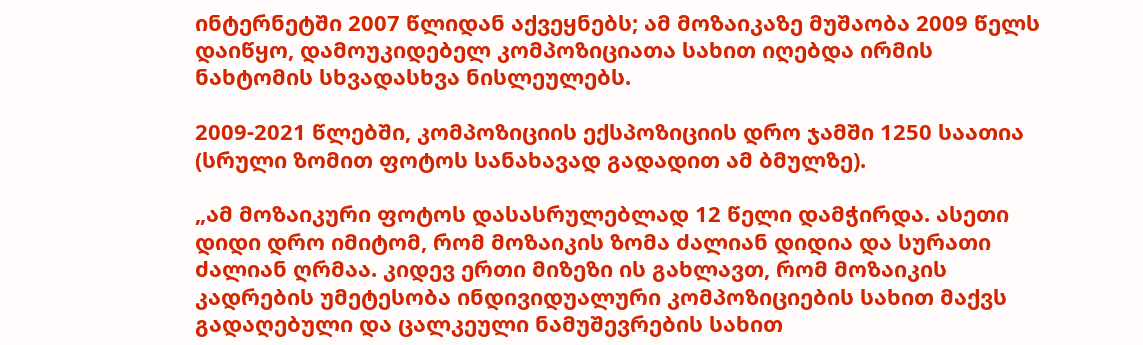ინტერნეტში 2007 წლიდან აქვეყნებს; ამ მოზაიკაზე მუშაობა 2009 წელს დაიწყო, დამოუკიდებელ კომპოზიციათა სახით იღებდა ირმის ნახტომის სხვადასხვა ნისლეულებს.

2009-2021 წლებში, კომპოზიციის ექსპოზიციის დრო ჯამში 1250 საათია (სრული ზომით ფოტოს სანახავად გადადით ამ ბმულზე).

„ამ მოზაიკური ფოტოს დასასრულებლად 12 წელი დამჭირდა. ასეთი დიდი დრო იმიტომ, რომ მოზაიკის ზომა ძალიან დიდია და სურათი ძალიან ღრმაა. კიდევ ერთი მიზეზი ის გახლავთ, რომ მოზაიკის კადრების უმეტესობა ინდივიდუალური კომპოზიციების სახით მაქვს გადაღებული და ცალკეული ნამუშევრების სახით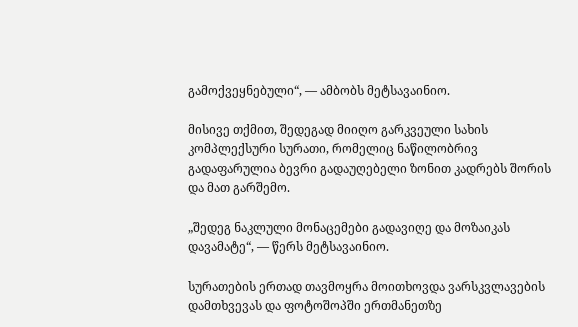გამოქვეყნებული“, — ამბობს მეტსავაინიო.

მისივე თქმით, შედეგად მიიღო გარკვეული სახის კომპლექსური სურათი, რომელიც ნაწილობრივ გადაფარულია ბევრი გადაუღებელი ზონით კადრებს შორის და მათ გარშემო.

„შედეგ ნაკლული მონაცემები გადავიღე და მოზაიკას დავამატე“, — წერს მეტსავაინიო.

სურათების ერთად თავმოყრა მოითხოვდა ვარსკვლავების დამთხვევას და ფოტოშოპში ერთმანეთზე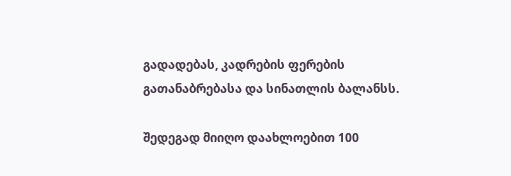გადადებას, კადრების ფერების გათანაბრებასა და სინათლის ბალანსს.

შედეგად მიიღო დაახლოებით 100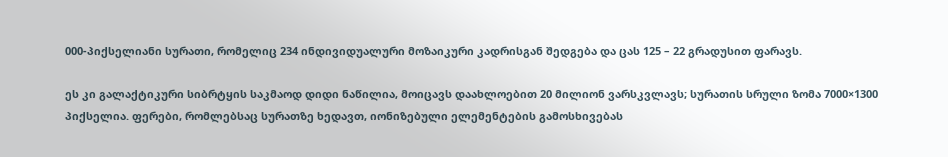000-პიქსელიანი სურათი, რომელიც 234 ინდივიდუალური მოზაიკური კადრისგან შედგება და ცას 125 – 22 გრადუსით ფარავს.

ეს კი გალაქტიკური სიბრტყის საკმაოდ დიდი ნაწილია, მოიცავს დაახლოებით 20 მილიონ ვარსკვლავს; სურათის სრული ზომა 7000×1300 პიქსელია. ფერები, რომლებსაც სურათზე ხედავთ, იონიზებული ელემენტების გამოსხივებას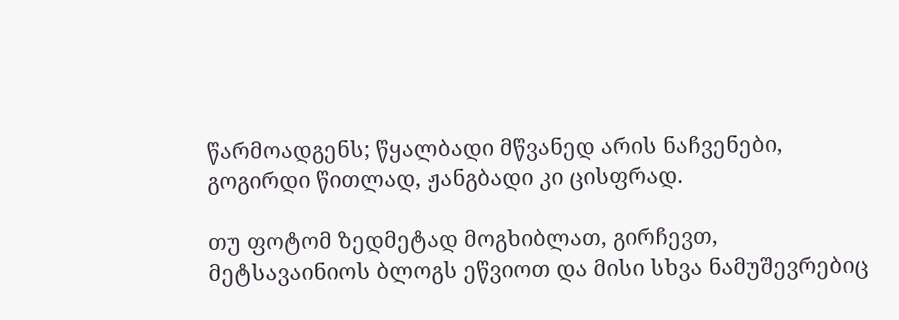წარმოადგენს; წყალბადი მწვანედ არის ნაჩვენები, გოგირდი წითლად, ჟანგბადი კი ცისფრად.

თუ ფოტომ ზედმეტად მოგხიბლათ, გირჩევთ, მეტსავაინიოს ბლოგს ეწვიოთ და მისი სხვა ნამუშევრებიც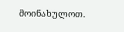მოინახულოთ.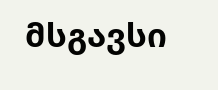მსგავსი